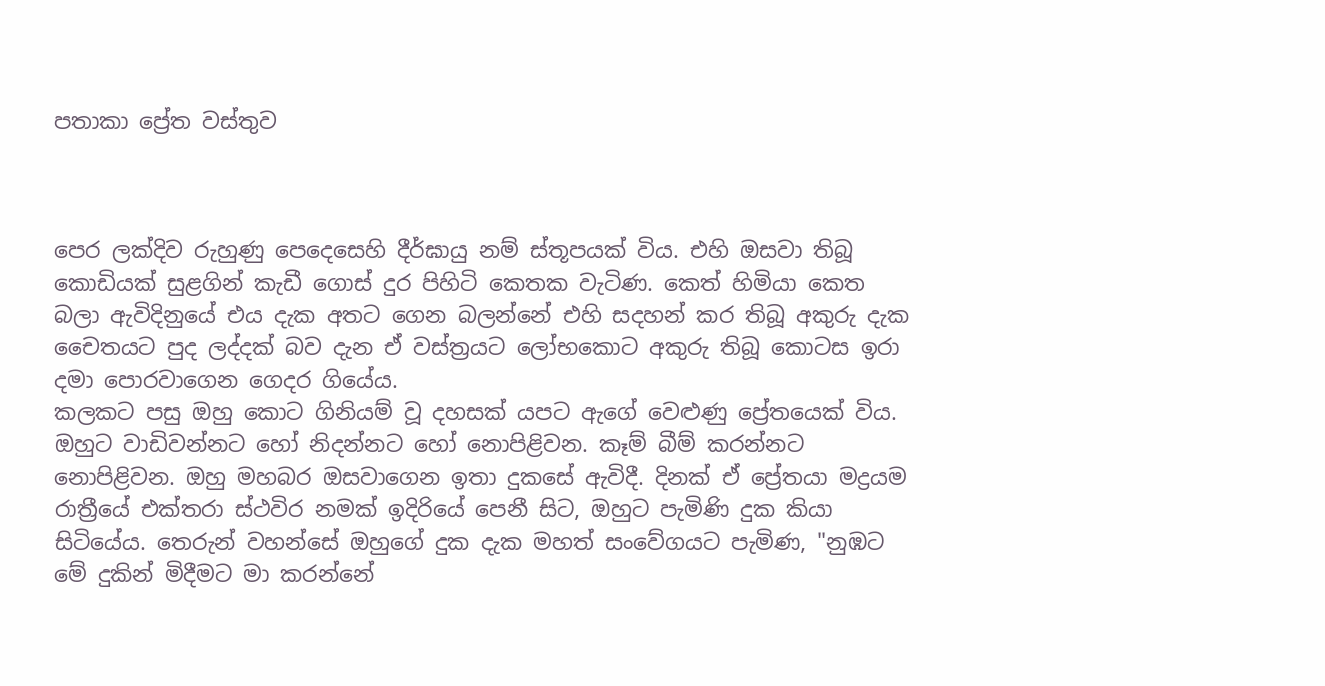පතාකා ප්‍රේත වස්තුව



පෙර ලක්දිව රුහුණු පෙදෙසෙහි දීර්ඝායු නම් ස්තූපයක් විය. එහි ඔසවා තිබූ කොඩියක් සුළගින් කැඩී ගොස් දුර පිහිටි කෙතක වැටිණ. කෙත් හිමියා කෙත බලා ඇවිදිනුයේ එය දැක අතට ගෙන බලන්නේ එහි සදහන් කර තිබූ අකුරු දැක චෛතයට පුද ලද්දක් බව දැන ඒ වස්ත්‍රයට ලෝභකොට අකුරු තිබූ කොටස ඉරා දමා පොරවාගෙන ගෙදර ගියේය.
කලකට පසු ඔහු කොට ගිනියම් වූ දහසක් යපට ඇගේ වෙළුණු ප්‍රේතයෙක් විය. ඔහුට වාඩිවන්නට හෝ නිදන්නට හෝ නොපිළිවන. කෑම් බීම් කරන්නට නොපිළිවන. ඔහු මහබර ඔසවාගෙන ඉතා දුකසේ ඇවිදී. දිනක් ඒ ප්‍රේතයා මද්‍රයම රාත්‍රීයේ එක්තරා ස්ථවිර නමක් ඉදිරියේ පෙනී සිට, ඔහුට පැමිණි දුක කියා සිටියේය. තෙරුන් වහන්සේ ඔහුගේ දුක දැක මහත් සංවේගයට පැමිණ, "නුඹට මේ දුකින් මිදීමට මා කරන්නේ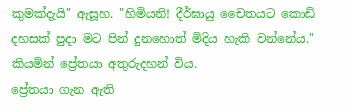කුමක්දැයි" ඇසූහ. "හිමියනි! දීර්ඝායු චෛතයට කොඩි දහසක් පුදා මට පින් දුනහොත් මිදිය හැකි වන්නේය." කියමින් ප්‍රේතයා අතුරුදහන් විය.
ප්‍රේතයා ගැන ඇති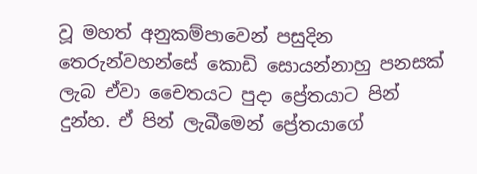වූ මහත් අනුකම්පාවෙන් පසුදින තෙරුන්වහන්සේ කොඩි සොයන්නාහු පනසක් ලැබ ඒවා චෛතයට පුදා ප්‍රේතයාට පින් දුන්හ. ඒ පින් ලැබීමෙන් ප්‍රේතයාගේ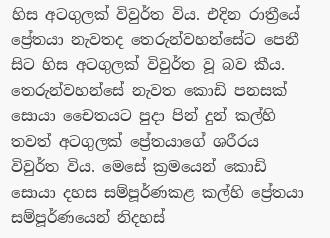හිස අටගුලක් විවුර්ත විය. එදින රාත්‍රීයේ ප්‍රේතයා නැවතද තෙරුන්වහන්සේට පෙනී සිට හිස අටගුලක් විවුර්ත වූ බව කීය. තෙරුන්වහන්සේ නැවත කොඩි පනසක් සොයා චෛතයට පුදා පින් දුන් කල්හි තවත් අටගුලක් ප්‍රේතයාගේ ශරීරය විවුර්ත විය. මෙසේ ක්‍රමයෙන් කොඩි සොයා දහස සම්පූර්ණකළ කල්හි ප්‍රේතයා සම්පූර්ණයෙන් නිදහස්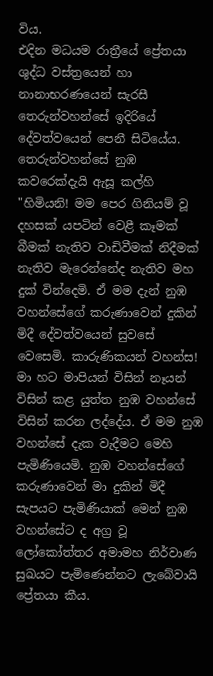විය.
එදින මධයම රාත්‍රීයේ ප්‍රේතයා ශුද්ධ වස්ත්‍රයෙන් හා නානාභරණයෙන් සැරසී තෙරුන්වහන්සේ ඉදිරියේ දේවත්වයෙන් පෙනී සිටියේය. තෙරුන්වහන්සේ නුඹ කවරෙක්දැයි ඇසූ කල්හි "හිමියනි! මම පෙර ගිනියම් වූ දහසක් යපටින් වෙළී කෑමක් බීමක් නැතිව වාඩිවීමක් නිදීමක් නැතිව මැරෙන්නේද නැතිව මහ දුක් වින්දෙමි. ඒ මම දැන් නුඹ වහන්සේගේ කරුණාවෙන් දුකින් මිදී දේවත්වයෙන් සුවසේ වෙසෙමි. කාරුණිකයන් වහන්ස! මා හට මාපියන් විසින් නෑයන් විසින් කළ යුත්ත නුඹ වහන්සේ විසින් කරන ලද්දේය. ඒ මම නුඹ වහන්සේ දැක වැදීමට මෙහි පැමිණියෙමි. නුඹ වහන්සේගේ කරුණාවෙන් මා දුකින් මිදී සැපයට පැමිණියාක් මෙන් නුඹ වහන්සේට ද අග්‍ර වූ ලෝකෝත්තර අමාමහ නිර්වාණ සුඛයට පැමිණෙන්නට ලැබේවායි ප්‍රේතයා කීය.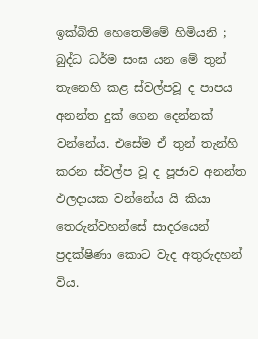ඉක්බිති හෙතෙම්මේ හිමියනි ; බුද්ධ ධර්ම සංඝ යන මේ තුන් තැනෙහි කළ ස්වල්පවූ ද පාපය අනන්ත දුක් ගෙන දෙන්නක් වන්නේය. එසේම ඒ තුන් තැන්හි කරන ස්වල්ප වූ ද පූජාව අනන්ත ඵලදායක වන්නේය යි කියා තෙරුන්වහන්සේ සාදරයෙන් ප්‍රදක්ෂිණා කොට වැද අතුරුදහන් විය.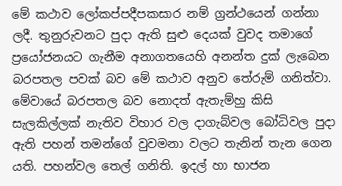මේ කථාව ලෝකප්පදීපකසාර නම් ග්‍රන්ථයෙන් ගන්නා ලදී. තුනුරුවනට පුදා ඇති සුළු දෙයක් වුවද තමාගේ ප්‍රයෝජනයට ගැනීම අනාගතයෙහි අනන්ත දුක් ලැබෙන බරපතල පවක් බව මේ කථාව අනුව තේරුම් ගනිත්වා. මේවායේ බරපතල බව නොදත් ඇතැම්හු කිසි සැලකිල්ලක් නැතිව විහාර වල දාගැබ්වල බෝධිවල පුදා ඇති පහන් තමන්ගේ වුවමනා වලට තැනින් තැන ගෙන යති. පහන්වල තෙල් ගනිති. ඉදල් හා භාජන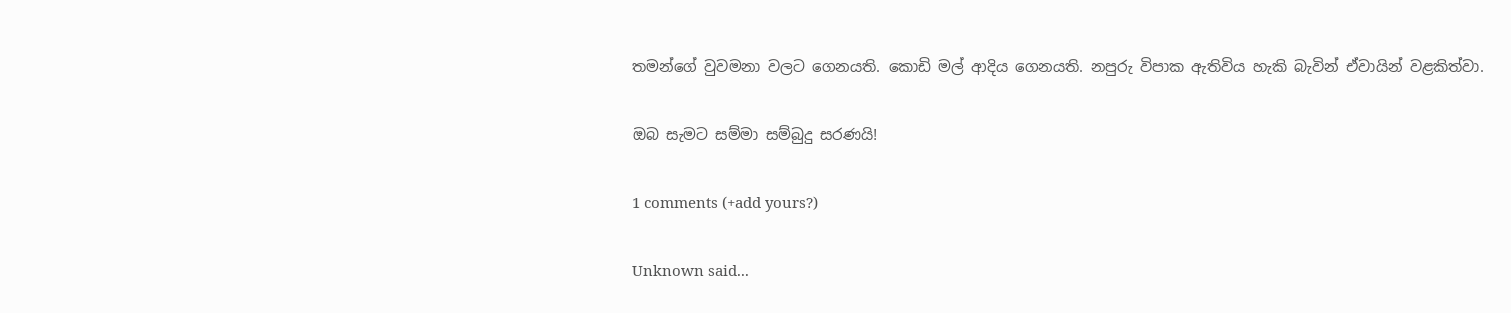තමන්ගේ වුවමනා වලට ගෙනයති. කොඩි මල් ආදිය ගෙනයති. නපුරු විපාක ඇතිවිය හැකි බැවින් ඒවායින් වළකිත්වා.

ඔබ සැමට සම්මා සම්බුදු සරණයි!

1 comments (+add yours?)

Unknown said...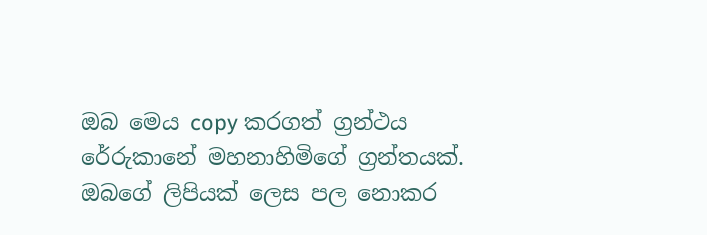ඔබ මෙය copy කරගත් ග්‍රන්ථය රේරුකානේ මහනාහිමිගේ ග්‍රන්තයක්. ඔබගේ ලිපියක් ලෙස පල නොකර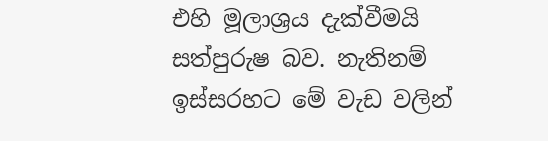එහි මූලාශ්‍රය දැක්වීමයි සත්පුරුෂ බව. නැතිනම් ඉස්සරහට මේ වැඩ වලින්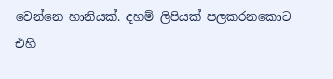වෙන්නෙ හානියක්. දහම් ලිපියක් පලකරනකොට එහි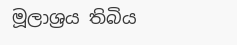මූලාශ්‍රය තිබිය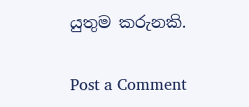යුතුම කරුනකි.

Post a Comment